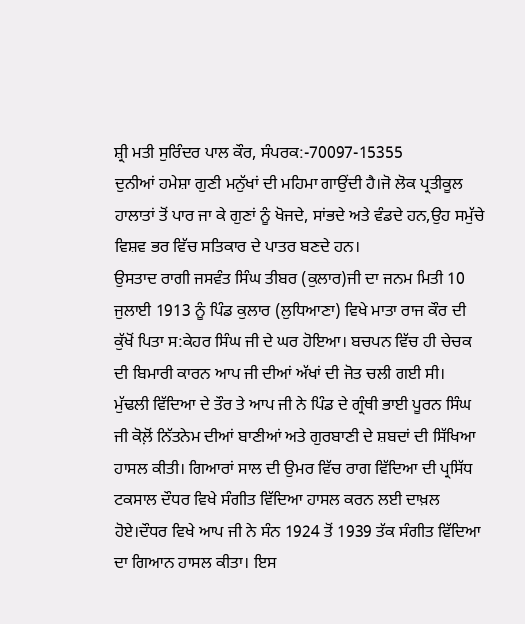ਸ਼੍ਰੀ ਮਤੀ ਸੁਰਿੰਦਰ ਪਾਲ ਕੌਰ, ਸੰਪਰਕ:-70097-15355
ਦੁਨੀਆਂ ਹਮੇਸ਼ਾ ਗੁਣੀ ਮਨੁੱਖਾਂ ਦੀ ਮਹਿਮਾ ਗਾਉਂਦੀ ਹੈ।ਜੋ ਲੋਕ ਪ੍ਰਤੀਕੂਲ ਹਾਲਾਤਾਂ ਤੋਂ ਪਾਰ ਜਾ ਕੇ ਗੁਣਾਂ ਨੂੰ ਖੋਜਦੇ, ਸਾਂਭਦੇ ਅਤੇ ਵੰਡਦੇ ਹਨ,ਉਹ ਸਮੁੱਚੇ ਵਿਸ਼ਵ ਭਰ ਵਿੱਚ ਸਤਿਕਾਰ ਦੇ ਪਾਤਰ ਬਣਦੇ ਹਨ।
ਉਸਤਾਦ ਰਾਗੀ ਜਸਵੰਤ ਸਿੰਘ ਤੀਬਰ (ਕੁਲਾਰ)ਜੀ ਦਾ ਜਨਮ ਮਿਤੀ 10 ਜੁਲਾਈ 1913 ਨੂੰ ਪਿੰਡ ਕੁਲਾਰ (ਲੁਧਿਆਣਾ) ਵਿਖੇ ਮਾਤਾ ਰਾਜ ਕੌਰ ਦੀ ਕੁੱਖੋਂ ਪਿਤਾ ਸ:ਕੇਹਰ ਸਿੰਘ ਜੀ ਦੇ ਘਰ ਹੋਇਆ। ਬਚਪਨ ਵਿੱਚ ਹੀ ਚੇਚਕ ਦੀ ਬਿਮਾਰੀ ਕਾਰਨ ਆਪ ਜੀ ਦੀਆਂ ਅੱਖਾਂ ਦੀ ਜੋਤ ਚਲੀ ਗਈ ਸੀ।
ਮੁੱਢਲੀ ਵਿੱਦਿਆ ਦੇ ਤੌਰ ਤੇ ਆਪ ਜੀ ਨੇ ਪਿੰਡ ਦੇ ਗ੍ਰੰਥੀ ਭਾਈ ਪੂਰਨ ਸਿੰਘ ਜੀ ਕੋਲ਼ੋਂ ਨਿੱਤਨੇਮ ਦੀਆਂ ਬਾਣੀਆਂ ਅਤੇ ਗੁਰਬਾਣੀ ਦੇ ਸ਼ਬਦਾਂ ਦੀ ਸਿੱਖਿਆ ਹਾਸਲ ਕੀਤੀ। ਗਿਆਰਾਂ ਸਾਲ ਦੀ ਉਮਰ ਵਿੱਚ ਰਾਗ ਵਿੱਦਿਆ ਦੀ ਪ੍ਰਸਿੱਧ ਟਕਸਾਲ ਦੌਧਰ ਵਿਖੇ ਸੰਗੀਤ ਵਿੱਦਿਆ ਹਾਸਲ ਕਰਨ ਲਈ ਦਾਖ਼ਲ ਹੋਏ।ਦੌਧਰ ਵਿਖੇ ਆਪ ਜੀ ਨੇ ਸੰਨ 1924 ਤੋਂ 1939 ਤੱਕ ਸੰਗੀਤ ਵਿੱਦਿਆ ਦਾ ਗਿਆਨ ਹਾਸਲ ਕੀਤਾ। ਇਸ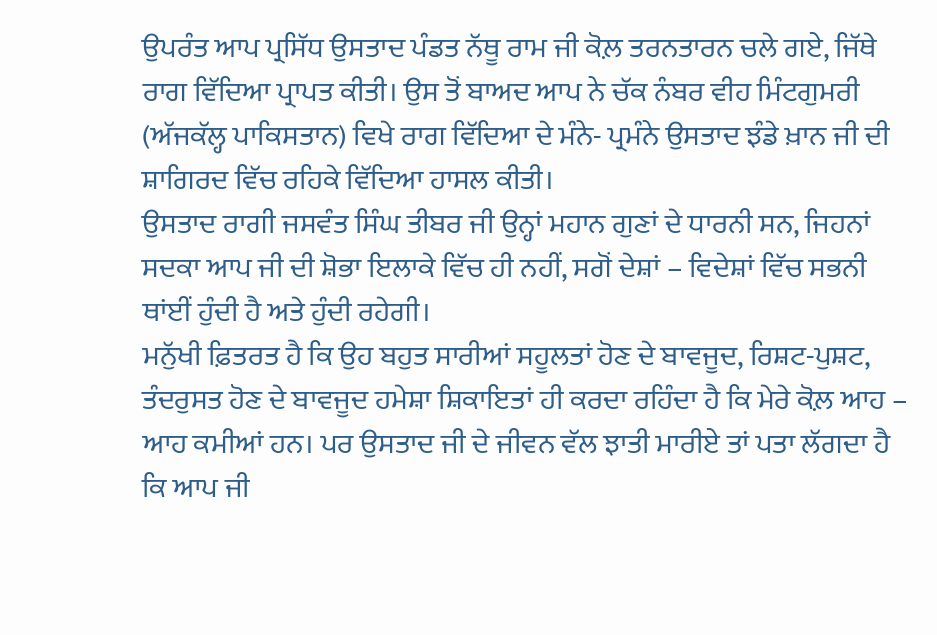ਉਪਰੰਤ ਆਪ ਪ੍ਰਸਿੱਧ ਉਸਤਾਦ ਪੰਡਤ ਨੱਥੂ ਰਾਮ ਜੀ ਕੋਲ਼ ਤਰਨਤਾਰਨ ਚਲੇ ਗਏ, ਜਿੱਥੇ ਰਾਗ ਵਿੱਦਿਆ ਪ੍ਰਾਪਤ ਕੀਤੀ। ਉਸ ਤੋਂ ਬਾਅਦ ਆਪ ਨੇ ਚੱਕ ਨੰਬਰ ਵੀਹ ਮਿੰਟਗੁਮਰੀ (ਅੱਜਕੱਲ੍ਹ ਪਾਕਿਸਤਾਨ) ਵਿਖੇ ਰਾਗ ਵਿੱਦਿਆ ਦੇ ਮੰਨੇ- ਪ੍ਰਮੰਨੇ ਉਸਤਾਦ ਝੰਡੇ ਖ਼ਾਨ ਜੀ ਦੀ ਸ਼ਾਗਿਰਦ ਵਿੱਚ ਰਹਿਕੇ ਵਿੱਦਿਆ ਹਾਸਲ ਕੀਤੀ।
ਉਸਤਾਦ ਰਾਗੀ ਜਸਵੰਤ ਸਿੰਘ ਤੀਬਰ ਜੀ ਉਨ੍ਹਾਂ ਮਹਾਨ ਗੁਣਾਂ ਦੇ ਧਾਰਨੀ ਸਨ, ਜਿਹਨਾਂ ਸਦਕਾ ਆਪ ਜੀ ਦੀ ਸ਼ੋਭਾ ਇਲਾਕੇ ਵਿੱਚ ਹੀ ਨਹੀਂ, ਸਗੋਂ ਦੇਸ਼ਾਂ – ਵਿਦੇਸ਼ਾਂ ਵਿੱਚ ਸਭਨੀ ਥਾਂਈਂ ਹੁੰਦੀ ਹੈ ਅਤੇ ਹੁੰਦੀ ਰਹੇਗੀ।
ਮਨੁੱਖੀ ਫ਼ਿਤਰਤ ਹੈ ਕਿ ਉਹ ਬਹੁਤ ਸਾਰੀਆਂ ਸਹੂਲਤਾਂ ਹੋਣ ਦੇ ਬਾਵਜੂਦ, ਰਿਸ਼ਟ-ਪੁਸ਼ਟ, ਤੰਦਰੁਸਤ ਹੋਣ ਦੇ ਬਾਵਜੂਦ ਹਮੇਸ਼ਾ ਸ਼ਿਕਾਇਤਾਂ ਹੀ ਕਰਦਾ ਰਹਿੰਦਾ ਹੈ ਕਿ ਮੇਰੇ ਕੋਲ਼ ਆਹ – ਆਹ ਕਮੀਆਂ ਹਨ। ਪਰ ਉਸਤਾਦ ਜੀ ਦੇ ਜੀਵਨ ਵੱਲ ਝਾਤੀ ਮਾਰੀਏ ਤਾਂ ਪਤਾ ਲੱਗਦਾ ਹੈ ਕਿ ਆਪ ਜੀ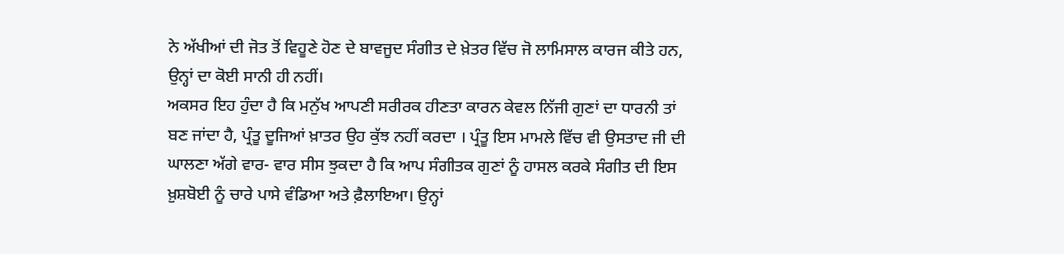ਨੇ ਅੱਖੀਆਂ ਦੀ ਜੋਤ ਤੋਂ ਵਿਹੂਣੇ ਹੋਣ ਦੇ ਬਾਵਜੂਦ ਸੰਗੀਤ ਦੇ ਖ਼ੇਤਰ ਵਿੱਚ ਜੋ ਲਾਮਿਸਾਲ ਕਾਰਜ ਕੀਤੇ ਹਨ, ਉਨ੍ਹਾਂ ਦਾ ਕੋਈ ਸਾਨੀ ਹੀ ਨਹੀਂ।
ਅਕਸਰ ਇਹ ਹੁੰਦਾ ਹੈ ਕਿ ਮਨੁੱਖ ਆਪਣੀ ਸਰੀਰਕ ਹੀਣਤਾ ਕਾਰਨ ਕੇਵਲ ਨਿੱਜੀ ਗੁਣਾਂ ਦਾ ਧਾਰਨੀ ਤਾਂ ਬਣ ਜਾਂਦਾ ਹੈ, ਪ੍ਰੰਤੂ ਦੂਜਿਆਂ ਖ਼ਾਤਰ ਉਹ ਕੁੱਝ ਨਹੀਂ ਕਰਦਾ । ਪ੍ਰੰਤੂ ਇਸ ਮਾਮਲੇ ਵਿੱਚ ਵੀ ਉਸਤਾਦ ਜੀ ਦੀ ਘਾਲਣਾ ਅੱਗੇ ਵਾਰ- ਵਾਰ ਸੀਸ ਝੁਕਦਾ ਹੈ ਕਿ ਆਪ ਸੰਗੀਤਕ ਗੁਣਾਂ ਨੂੰ ਹਾਸਲ ਕਰਕੇ ਸੰਗੀਤ ਦੀ ਇਸ ਖ਼ੁਸ਼ਬੋਈ ਨੂੰ ਚਾਰੇ ਪਾਸੇ ਵੰਡਿਆ ਅਤੇ ਫ਼ੈਲਾਇਆ। ਉਨ੍ਹਾਂ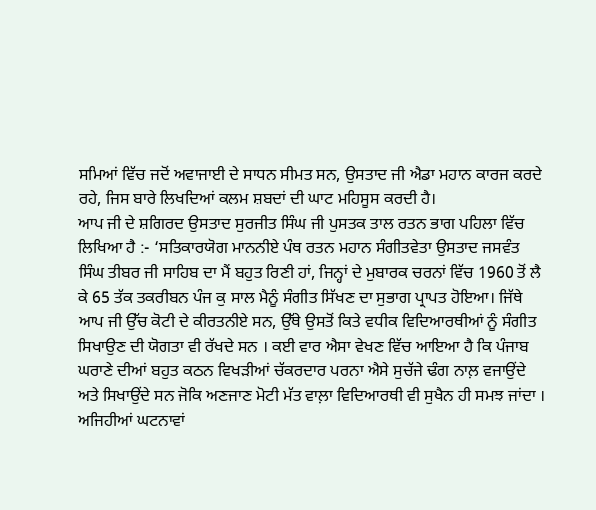ਸਮਿਆਂ ਵਿੱਚ ਜਦੋਂ ਅਵਾਜਾਈ ਦੇ ਸਾਧਨ ਸੀਮਤ ਸਨ, ਉਸਤਾਦ ਜੀ ਐਡਾ ਮਹਾਨ ਕਾਰਜ ਕਰਦੇ ਰਹੇ, ਜਿਸ ਬਾਰੇ ਲਿਖਦਿਆਂ ਕਲਮ ਸ਼ਬਦਾਂ ਦੀ ਘਾਟ ਮਹਿਸੂਸ ਕਰਦੀ ਹੈ।
ਆਪ ਜੀ ਦੇ ਸ਼ਗਿਰਦ ਉਸਤਾਦ ਸੁਰਜੀਤ ਸਿੰਘ ਜੀ ਪੁਸਤਕ ਤਾਲ ਰਤਨ ਭਾਗ ਪਹਿਲਾ ਵਿੱਚ ਲਿਖਿਆ ਹੈ :- ‘ਸਤਿਕਾਰਯੋਗ ਮਾਨਨੀਏ ਪੰਥ ਰਤਨ ਮਹਾਨ ਸੰਗੀਤਵੇਤਾ ਉਸਤਾਦ ਜਸਵੰਤ ਸਿੰਘ ਤੀਬਰ ਜੀ ਸਾਹਿਬ ਦਾ ਮੈਂ ਬਹੁਤ ਰਿਣੀ ਹਾਂ, ਜਿਨ੍ਹਾਂ ਦੇ ਮੁਬਾਰਕ ਚਰਨਾਂ ਵਿੱਚ 1960 ਤੋਂ ਲੈ ਕੇ 65 ਤੱਕ ਤਕਰੀਬਨ ਪੰਜ ਕੁ ਸਾਲ ਮੈਨੂੰ ਸੰਗੀਤ ਸਿੱਖਣ ਦਾ ਸੁਭਾਗ ਪ੍ਰਾਪਤ ਹੋਇਆ। ਜਿੱਥੇ ਆਪ ਜੀ ਉੱਚ ਕੋਟੀ ਦੇ ਕੀਰਤਨੀਏ ਸਨ, ਉੱਥੇ ਉਸਤੋਂ ਕਿਤੇ ਵਧੀਕ ਵਿਦਿਆਰਥੀਆਂ ਨੂੰ ਸੰਗੀਤ ਸਿਖਾਉਣ ਦੀ ਯੋਗਤਾ ਵੀ ਰੱਖਦੇ ਸਨ । ਕਈ ਵਾਰ ਐਸਾ ਵੇਖਣ ਵਿੱਚ ਆਇਆ ਹੈ ਕਿ ਪੰਜਾਬ ਘਰਾਣੇ ਦੀਆਂ ਬਹੁਤ ਕਠਨ ਵਿਖੜੀਆਂ ਚੱਕਰਦਾਰ ਪਰਨਾ ਐਸੇ ਸੁਚੱਜੇ ਢੰਗ ਨਾਲ਼ ਵਜਾਉਂਦੇ ਅਤੇ ਸਿਖਾਉਂਦੇ ਸਨ ਜੋਕਿ ਅਣਜਾਣ ਮੋਟੀ ਮੱਤ ਵਾਲ਼ਾ ਵਿਦਿਆਰਥੀ ਵੀ ਸੁਖੈਨ ਹੀ ਸਮਝ ਜਾਂਦਾ ।
ਅਜਿਹੀਆਂ ਘਟਨਾਵਾਂ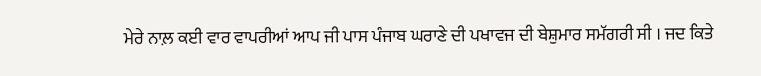ਮੇਰੇ ਨਾਲ਼ ਕਈ ਵਾਰ ਵਾਪਰੀਆਂ ਆਪ ਜੀ ਪਾਸ ਪੰਜਾਬ ਘਰਾਣੇ ਦੀ ਪਖਾਵਜ ਦੀ ਬੇਸ਼ੁਮਾਰ ਸਮੱਗਰੀ ਸੀ । ਜਦ ਕਿਤੇ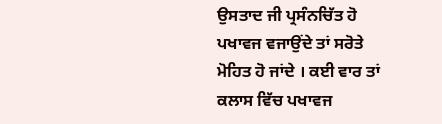ਉਸਤਾਦ ਜੀ ਪ੍ਰਸੰਨਚਿੱਤ ਹੋ ਪਖਾਵਜ ਵਜਾਉਂਦੇ ਤਾਂ ਸਰੋਤੇ ਮੋਹਿਤ ਹੋ ਜਾਂਦੇ । ਕਈ ਵਾਰ ਤਾਂ ਕਲਾਸ ਵਿੱਚ ਪਖਾਵਜ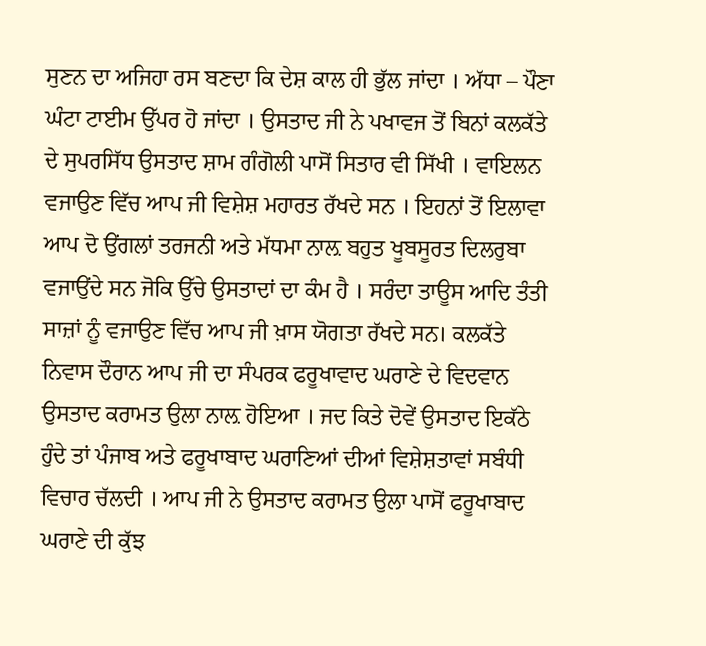ਸੁਣਨ ਦਾ ਅਜਿਹਾ ਰਸ ਬਣਦਾ ਕਿ ਦੇਸ਼ ਕਾਲ ਹੀ ਭੁੱਲ ਜਾਂਦਾ । ਅੱਧਾ – ਪੌਣਾ ਘੰਟਾ ਟਾਈਮ ਉੱਪਰ ਹੋ ਜਾਂਦਾ । ਉਸਤਾਦ ਜੀ ਨੇ ਪਖਾਵਜ ਤੋਂ ਬਿਨਾਂ ਕਲਕੱਤੇ ਦੇ ਸੁਪਰਸਿੱਧ ਉਸਤਾਦ ਸ਼ਾਮ ਗੰਗੋਲੀ ਪਾਸੋਂ ਸਿਤਾਰ ਵੀ ਸਿੱਖੀ । ਵਾਇਲਨ ਵਜਾਉਣ ਵਿੱਚ ਆਪ ਜੀ ਵਿਸ਼ੇਸ਼ ਮਹਾਰਤ ਰੱਖਦੇ ਸਨ । ਇਹਨਾਂ ਤੋਂ ਇਲਾਵਾ ਆਪ ਦੋ ਉਂਗਲਾਂ ਤਰਜਨੀ ਅਤੇ ਮੱਧਮਾ ਨਾਲ਼ ਬਹੁਤ ਖੂਬਸੂਰਤ ਦਿਲਰੁਬਾ ਵਜਾਉਂਦੇ ਸਨ ਜੋਕਿ ਉੱਚੇ ਉਸਤਾਦਾਂ ਦਾ ਕੰਮ ਹੈ । ਸਰੰਦਾ ਤਾਊਸ ਆਦਿ ਤੰਤੀ ਸਾਜ਼ਾਂ ਨੂੰ ਵਜਾਉਣ ਵਿੱਚ ਆਪ ਜੀ ਖ਼ਾਸ ਯੋਗਤਾ ਰੱਖਦੇ ਸਨ। ਕਲਕੱਤੇ ਨਿਵਾਸ ਦੌਰਾਨ ਆਪ ਜੀ ਦਾ ਸੰਪਰਕ ਫਰੂਖਾਵਾਦ ਘਰਾਣੇ ਦੇ ਵਿਦਵਾਨ ਉਸਤਾਦ ਕਰਾਮਤ ਉਲਾ ਨਾਲ਼ ਹੋਇਆ । ਜਦ ਕਿਤੇ ਦੋਵੇਂ ਉਸਤਾਦ ਇਕੱਠੇ ਹੁੰਦੇ ਤਾਂ ਪੰਜਾਬ ਅਤੇ ਫਰੂਖਾਬਾਦ ਘਰਾਣਿਆਂ ਦੀਆਂ ਵਿਸ਼ੇਸ਼ਤਾਵਾਂ ਸਬੰਧੀ ਵਿਚਾਰ ਚੱਲਦੀ । ਆਪ ਜੀ ਨੇ ਉਸਤਾਦ ਕਰਾਮਤ ਉਲਾ ਪਾਸੋਂ ਫਰੂਖਾਬਾਦ ਘਰਾਣੇ ਦੀ ਕੁੱਝ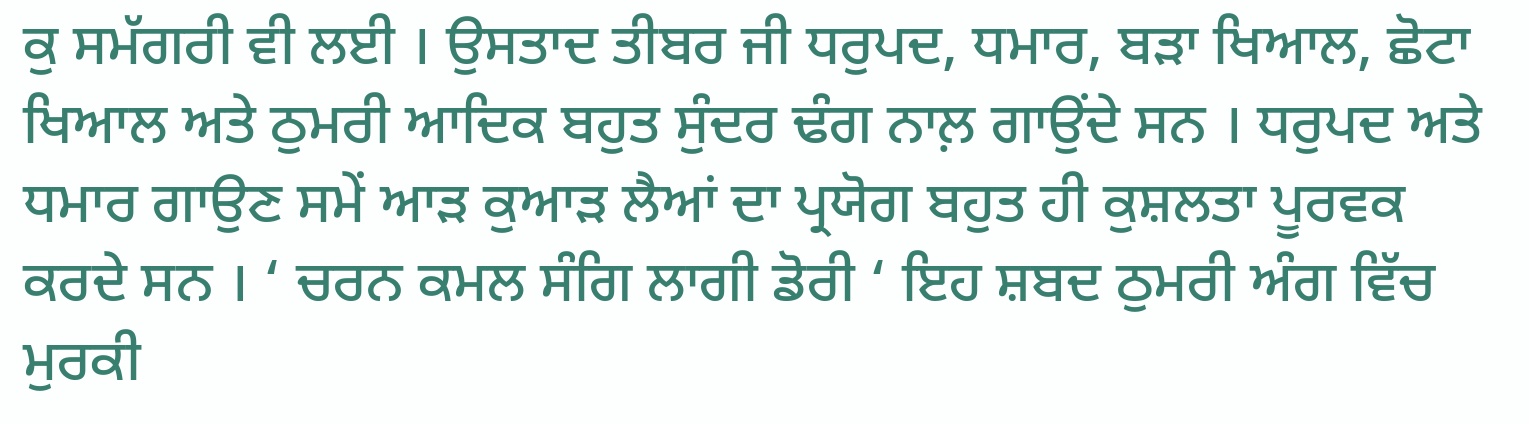ਕੁ ਸਮੱਗਰੀ ਵੀ ਲਈ । ਉਸਤਾਦ ਤੀਬਰ ਜੀ ਧਰੁਪਦ, ਧਮਾਰ, ਬੜਾ ਖਿਆਲ, ਛੋਟਾ ਖਿਆਲ ਅਤੇ ਠੁਮਰੀ ਆਦਿਕ ਬਹੁਤ ਸੁੰਦਰ ਢੰਗ ਨਾਲ਼ ਗਾਉਂਦੇ ਸਨ । ਧਰੁਪਦ ਅਤੇ ਧਮਾਰ ਗਾਉਣ ਸਮੇਂ ਆੜ ਕੁਆੜ ਲੈਆਂ ਦਾ ਪ੍ਰਯੋਗ ਬਹੁਤ ਹੀ ਕੁਸ਼ਲਤਾ ਪੂਰਵਕ ਕਰਦੇ ਸਨ । ‘ ਚਰਨ ਕਮਲ ਸੰਗਿ ਲਾਗੀ ਡੋਰੀ ‘ ਇਹ ਸ਼ਬਦ ਠੁਮਰੀ ਅੰਗ ਵਿੱਚ ਮੁਰਕੀ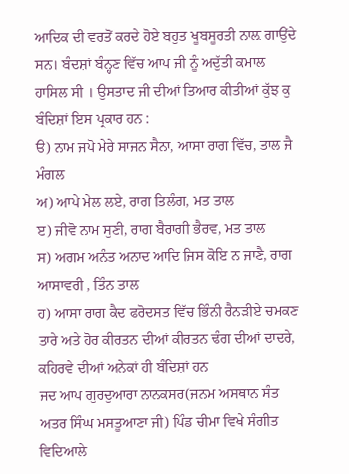ਆਦਿਕ ਦੀ ਵਰਤੋਂ ਕਰਦੇ ਹੋਏ ਬਹੁਤ ਖੂਬਸੂਰਤੀ ਨਾਲ਼ ਗਾਉਂਦੇ ਸਨ। ਬੰਦਸ਼ਾਂ ਬੰਨ੍ਹਣ ਵਿੱਚ ਆਪ ਜੀ ਨੂੰ ਅਦੁੱਤੀ ਕਮਾਲ ਹਾਸਿਲ ਸੀ । ਉਸਤਾਦ ਜੀ ਦੀਆਂ ਤਿਆਰ ਕੀਤੀਆਂ ਕੁੱਝ ਕੁ ਬੰਦਿਸ਼ਾਂ ਇਸ ਪ੍ਰਕਾਰ ਹਨ :
ੳ) ਨਾਮ ਜਪੋ ਮੇਰੇ ਸਾਜਨ ਸੈਨਾ, ਆਸਾ ਰਾਗ ਵਿੱਚ, ਤਾਲ ਜੈ ਮੰਗਲ
ਅ) ਆਪੇ ਮੇਲ ਲਏ, ਰਾਗ ਤਿਲੰਗ, ਮਤ ਤਾਲ
ੲ) ਜੀਵੋ ਨਾਮ ਸੁਣੀ, ਰਾਗ ਬੈਰਾਗੀ ਭੈਰਵ, ਮਤ ਤਾਲ
ਸ) ਅਗਮ ਅਨੰਤ ਅਨਾਦ ਆਦਿ ਜਿਸ ਕੋਇ ਨ ਜਾਣੈ, ਰਾਗ ਆਸਾਵਰੀ , ਤਿੰਨ ਤਾਲ
ਹ) ਆਸਾ ਰਾਗ ਕੈਦ ਫਰੋਦਸਤ ਵਿੱਚ ਭਿੰਨੀ ਰੈਨੜੀਏ ਚਮਕਣ ਤਾਰੇ ਅਤੇ ਹੋਰ ਕੀਰਤਨ ਦੀਆਂ ਕੀਰਤਨ ਢੰਗ ਦੀਆਂ ਦਾਦਰੇ, ਕਹਿਰਵੇ ਦੀਆਂ ਅਨੇਕਾਂ ਹੀ ਬੰਦਿਸ਼ਾਂ ਹਨ
ਜਦ ਆਪ ਗੁਰਦੁਆਰਾ ਨਾਨਕਸਰ(ਜਨਮ ਅਸਥਾਨ ਸੰਤ ਅਤਰ ਸਿੰਘ ਮਸਤੂਆਣਾ ਜੀ) ਪਿੰਡ ਚੀਮਾ ਵਿਖੇ ਸੰਗੀਤ ਵਿਦਿਆਲੇ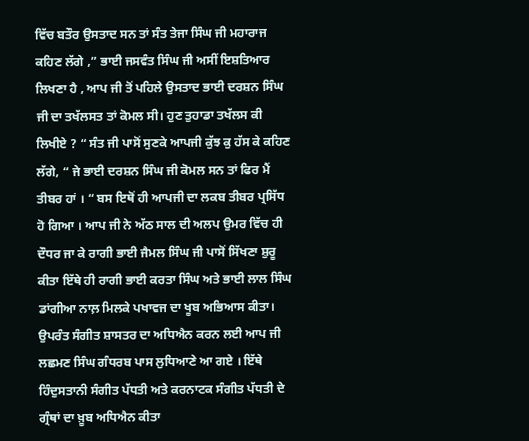ਵਿੱਚ ਬਤੌਰ ਉਸਤਾਦ ਸਨ ਤਾਂ ਸੰਤ ਤੇਜਾ ਸਿੰਘ ਜੀ ਮਹਾਰਾਜ ਕਹਿਣ ਲੱਗੇ ,” ਭਾਈ ਜਸਵੰਤ ਸਿੰਘ ਜੀ ਅਸੀਂ ਇਸ਼ਤਿਆਰ ਲਿਖਣਾ ਹੈ , ਆਪ ਜੀ ਤੋਂ ਪਹਿਲੇ ਉਸਤਾਦ ਭਾਈ ਦਰਸ਼ਨ ਸਿੰਘ ਜੀ ਦਾ ਤਖੱਲਸਤ ਤਾਂ ਕੋਮਲ ਸੀ। ਹੁਣ ਤੁਹਾਡਾ ਤਖੱਲਸ ਕੀ ਲਿਖੀਏ ? “ ਸੰਤ ਜੀ ਪਾਸੋਂ ਸੁਣਕੇ ਆਪਜੀ ਕੁੱਝ ਕੁ ਹੱਸ ਕੇ ਕਹਿਣ ਲੱਗੇ, “ ਜੇ ਭਾਈ ਦਰਸ਼ਨ ਸਿੰਘ ਜੀ ਕੋਮਲ ਸਨ ਤਾਂ ਫਿਰ ਮੈਂ ਤੀਬਰ ਹਾਂ । “ ਬਸ ਇਥੋਂ ਹੀ ਆਪਜੀ ਦਾ ਲਕਬ ਤੀਬਰ ਪ੍ਰਸਿੱਧ ਹੋ ਗਿਆ । ਆਪ ਜੀ ਨੇ ਅੱਠ ਸਾਲ ਦੀ ਅਲਪ ਉਮਰ ਵਿੱਚ ਹੀ ਦੌਧਰ ਜਾ ਕੇ ਰਾਗੀ ਭਾਈ ਜੈਮਲ ਸਿੰਘ ਜੀ ਪਾਸੋਂ ਸਿੱਖਣਾ ਸ਼ੁਰੂ ਕੀਤਾ ਇੱਥੇ ਹੀ ਰਾਗੀ ਭਾਈ ਕਰਤਾ ਸਿੰਘ ਅਤੇ ਭਾਈ ਲਾਲ ਸਿੰਘ ਡਾਂਗੀਆ ਨਾਲ਼ ਮਿਲਕੇ ਪਖਾਵਜ ਦਾ ਖੂਬ ਅਭਿਆਸ ਕੀਤਾ। ਉਪਰੰਤ ਸੰਗੀਤ ਸ਼ਾਸਤਰ ਦਾ ਅਧਿਐਨ ਕਰਨ ਲਈ ਆਪ ਜੀ ਲਛਮਣ ਸਿੰਘ ਗੰਧਰਬ ਪਾਸ ਲੁਧਿਆਣੇ ਆ ਗਏ । ਇੱਥੇ ਹਿੰਦੁਸਤਾਨੀ ਸੰਗੀਤ ਪੱਧਤੀ ਅਤੇ ਕਰਨਾਟਕ ਸੰਗੀਤ ਪੱਧਤੀ ਦੇ ਗ੍ਰੰਥਾਂ ਦਾ ਖ਼ੂਬ ਅਧਿਐਨ ਕੀਤਾ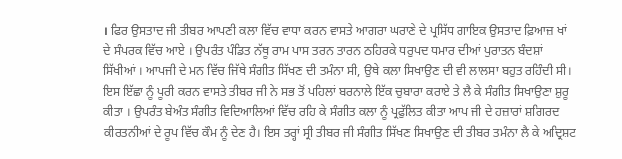। ਫਿਰ ਉਸਤਾਦ ਜੀ ਤੀਬਰ ਆਪਣੀ ਕਲਾ ਵਿੱਚ ਵਾਧਾ ਕਰਨ ਵਾਸਤੇ ਆਗਰਾ ਘਰਾਣੇ ਦੇ ਪ੍ਰਸਿੱਧ ਗਾਇਕ ਉਸਤਾਦ ਫ਼ਿਆਜ਼ ਖਾਂ ਦੇ ਸੰਪਰਕ ਵਿੱਚ ਆਏ । ਉਪਰੰਤ ਪੰਡਿਤ ਨੱਥੂ ਰਾਮ ਪਾਸ ਤਰਨ ਤਾਰਨ ਠਹਿਰਕੇ ਧਰੁਪਦ ਧਮਾਰ ਦੀਆਂ ਪੁਰਾਤਨ ਬੰਦਸ਼ਾਂ ਸਿੱਖੀਆਂ । ਆਪਜੀ ਦੇ ਮਨ ਵਿੱਚ ਜਿੱਥੇ ਸੰਗੀਤ ਸਿੱਖਣ ਦੀ ਤਮੰਨਾ ਸੀ, ਉਥੇ ਕਲਾ ਸਿਖਾਉਣ ਦੀ ਵੀ ਲਾਲਸਾ ਬਹੁਤ ਰਹਿੰਦੀ ਸੀ। ਇਸ ਇੱਛਾ ਨੂੰ ਪੂਰੀ ਕਰਨ ਵਾਸਤੇ ਤੀਬਰ ਜੀ ਨੇ ਸਭ ਤੋਂ ਪਹਿਲਾਂ ਬਰਨਾਲੇ ਇੱਕ ਚੁਬਾਰਾ ਕਰਾਏ ਤੇ ਲੈ ਕੇ ਸੰਗੀਤ ਸਿਖਾਉਣਾ ਸ਼ੁਰੂ ਕੀਤਾ । ਉਪਰੰਤ ਬੇਅੰਤ ਸੰਗੀਤ ਵਿਦਿਆਲਿਆਂ ਵਿੱਚ ਰਹਿ ਕੇ ਸੰਗੀਤ ਕਲਾ ਨੂੰ ਪ੍ਰਫੁੱਲਿਤ ਕੀਤਾ ਆਪ ਜੀ ਦੇ ਹਜ਼ਾਰਾਂ ਸ਼ਗਿਰਦ ਕੀਰਤਨੀਆਂ ਦੇ ਰੂਪ ਵਿੱਚ ਕੌਮ ਨੂੰ ਦੇਣ ਹੈ। ਇਸ ਤਰ੍ਹਾਂ ਸ੍ਰੀ ਤੀਬਰ ਜੀ ਸੰਗੀਤ ਸਿੱਖਣ ਸਿਖਾਉਣ ਦੀ ਤੀਬਰ ਤਮੰਨਾ ਲੈ ਕੇ ਅਦ੍ਰਿਸ਼ਟ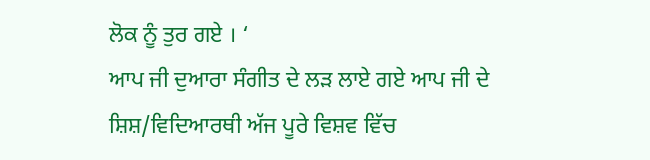ਲੋਕ ਨੂੰ ਤੁਰ ਗਏ । ‘
ਆਪ ਜੀ ਦੁਆਰਾ ਸੰਗੀਤ ਦੇ ਲੜ ਲਾਏ ਗਏ ਆਪ ਜੀ ਦੇ ਸ਼ਿਸ਼/ਵਿਦਿਆਰਥੀ ਅੱਜ ਪੂਰੇ ਵਿਸ਼ਵ ਵਿੱਚ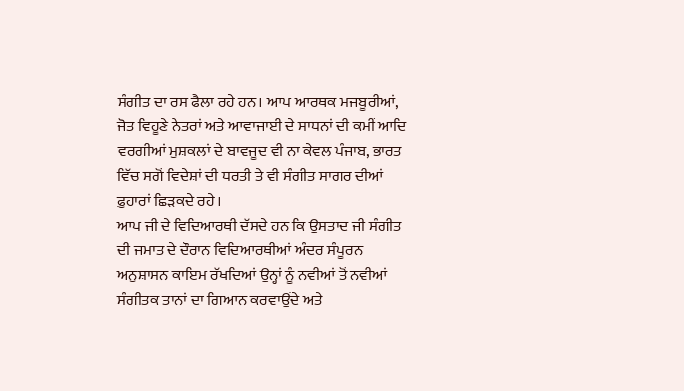ਸੰਗੀਤ ਦਾ ਰਸ ਫੈਲਾ ਰਹੇ ਹਨ। ਆਪ ਆਰਥਕ ਮਜਬੂਰੀਆਂ, ਜੋਤ ਵਿਹੂਣੇ ਨੇਤਰਾਂ ਅਤੇ ਆਵਾਜਾਈ ਦੇ ਸਾਧਨਾਂ ਦੀ ਕਮੀਂ ਆਦਿ ਵਰਗੀਆਂ ਮੁਸ਼ਕਲਾਂ ਦੇ ਬਾਵਜੂਦ ਵੀ ਨਾ ਕੇਵਲ ਪੰਜਾਬ, ਭਾਰਤ ਵਿੱਚ ਸਗੋਂ ਵਿਦੇਸ਼ਾਂ ਦੀ ਧਰਤੀ ਤੇ ਵੀ ਸੰਗੀਤ ਸਾਗਰ ਦੀਆਂ ਫ਼ੁਹਾਰਾਂ ਛਿੜਕਦੇ ਰਹੇ।
ਆਪ ਜੀ ਦੇ ਵਿਦਿਆਰਥੀ ਦੱਸਦੇ ਹਨ ਕਿ ਉਸਤਾਦ ਜੀ ਸੰਗੀਤ ਦੀ ਜਮਾਤ ਦੇ ਦੌਰਾਨ ਵਿਦਿਆਰਥੀਆਂ ਅੰਦਰ ਸੰਪੂਰਨ ਅਨੁਸ਼ਾਸਨ ਕਾਇਮ ਰੱਖਦਿਆਂ ਉਨ੍ਹਾਂ ਨੂੰ ਨਵੀਆਂ ਤੋਂ ਨਵੀਆਂ ਸੰਗੀਤਕ ਤਾਨਾਂ ਦਾ ਗਿਆਨ ਕਰਵਾਉਂਦੇ ਅਤੇ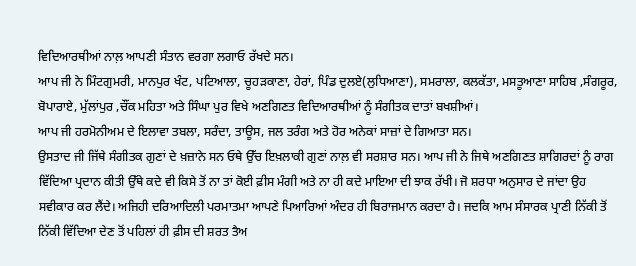ਵਿਦਿਆਰਥੀਆਂ ਨਾਲ਼ ਆਪਣੀ ਸੰਤਾਨ ਵਰਗਾ ਲਗਾਓ ਰੱਖਦੇ ਸਨ।
ਆਪ ਜੀ ਨੇ ਮਿੰਟਗੁਮਰੀ, ਮਾਨਪੁਰ ਖੰਟ, ਪਟਿਆਲਾ, ਚੂਹੜਕਾਣਾ, ਹੇਰਾਂ, ਪਿੰਡ ਦੁਲਏ(ਲੁਧਿਆਣਾ), ਸਮਰਾਲਾ, ਕਲਕੱਤਾ, ਮਸਤੂਆਣਾ ਸਾਹਿਬ ,ਸੰਗਰੂਰ, ਬੋਪਾਰਾਏ, ਮੁੱਲਾਂਪੁਰ ,ਚੌਂਕ ਮਹਿਤਾ ਅਤੇ ਸਿੰਘਾ ਪੁਰ ਵਿਖੇ ਅਣਗਿਣਤ ਵਿਦਿਆਰਥੀਆਂ ਨੂੰ ਸੰਗੀਤਕ ਦਾਤਾਂ ਬਖਸ਼ੀਆਂ।
ਆਪ ਜੀ ਹਰਮੋਨੀਅਮ ਦੇ ਇਲਾਵਾ ਤਬਲਾ, ਸਰੰਦਾ, ਤਾਊਸ, ਜਲ ਤਰੰਗ ਅਤੇ ਹੋਰ ਅਨੇਕਾਂ ਸਾਜ਼ਾਂ ਦੇ ਗਿਆਤਾ ਸਨ।
ਉਸਤਾਦ ਜੀ ਜਿੱਥੇ ਸੰਗੀਤਕ ਗੁਣਾਂ ਦੇ ਖ਼ਜ਼ਾਨੇ ਸਨ ਓਥੇ ਉੱਚ ਇਖ਼ਲਾਕੀ ਗੁਣਾਂ ਨਾਲ਼ ਵੀ ਸਰਸ਼ਾਰ ਸਨ। ਆਪ ਜੀ ਨੇ ਜਿਥੇ ਅਣਗਿਣਤ ਸ਼ਾਗਿਰਦਾਂ ਨੂੰ ਰਾਗ ਵਿੱਦਿਆ ਪ੍ਰਦਾਨ ਕੀਤੀ ਉੱਥੇ ਕਦੇ ਵੀ ਕਿਸੇ ਤੋਂ ਨਾ ਤਾਂ ਕੋਈ ਫ਼ੀਸ ਮੰਗੀ ਅਤੇ ਨਾ ਹੀ ਕਦੇ ਮਾਇਆ ਦੀ ਝਾਕ ਰੱਖੀ। ਜੋ ਸ਼ਰਧਾ ਅਨੁਸਾਰ ਦੇ ਜਾਂਦਾ ਉਹ ਸਵੀਕਾਰ ਕਰ ਲੈਂਦੇ। ਅਜਿਹੀ ਦਰਿਆਦਿਲੀ ਪਰਮਾਤਮਾ ਆਪਣੇ ਪਿਆਰਿਆਂ ਅੰਦਰ ਹੀ ਬਿਰਾਜਮਾਨ ਕਰਦਾ ਹੈ। ਜਦਕਿ ਆਮ ਸੰਸਾਰਕ ਪ੍ਰਾਣੀ ਨਿੱਕੀ ਤੋਂ ਨਿੱਕੀ ਵਿੱਦਿਆ ਦੇਣ ਤੋਂ ਪਹਿਲਾਂ ਹੀ ਫ਼ੀਸ ਦੀ ਸ਼ਰਤ ਤੈਅ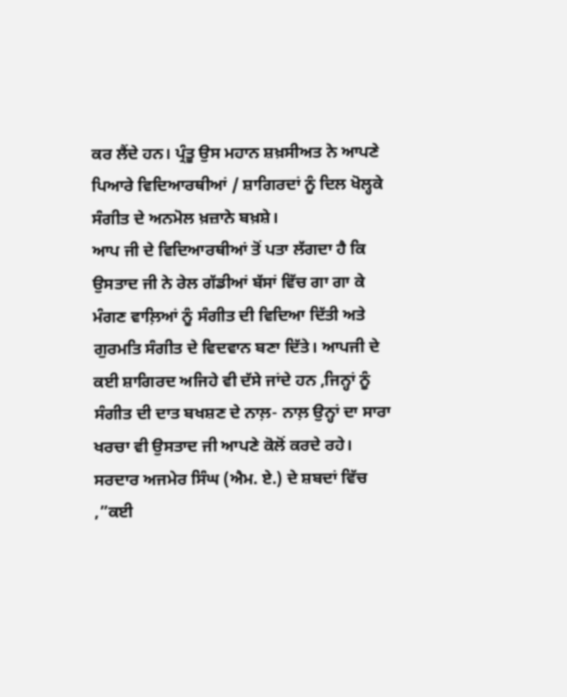ਕਰ ਲੈਂਦੇ ਹਨ। ਪ੍ਰੰਤੂ ਉਸ ਮਹਾਨ ਸ਼ਖ਼ਸੀਅਤ ਨੇ ਆਪਣੇ ਪਿਆਰੇ ਵਿਦਿਆਰਥੀਆਂ / ਸ਼ਾਗਿਰਦਾਂ ਨੂੰ ਦਿਲ ਖੋਲ੍ਹਕੇ ਸੰਗੀਤ ਦੇ ਅਨਮੋਲ ਖ਼ਜ਼ਾਨੇ ਬਖ਼ਸ਼ੇ।
ਆਪ ਜੀ ਦੇ ਵਿਦਿਆਰਥੀਆਂ ਤੋਂ ਪਤਾ ਲੱਗਦਾ ਹੈ ਕਿ ਉਸਤਾਦ ਜੀ ਨੇ ਰੇਲ ਗੱਡੀਆਂ ਬੱਸਾਂ ਵਿੱਚ ਗਾ ਗਾ ਕੇ ਮੰਗਣ ਵਾਲ਼ਿਆਂ ਨੂੰ ਸੰਗੀਤ ਦੀ ਵਿਦਿਆ ਦਿੱਤੀ ਅਤੇ ਗੁਰਮਤਿ ਸੰਗੀਤ ਦੇ ਵਿਦਵਾਨ ਬਣਾ ਦਿੱਤੇ। ਆਪਜੀ ਦੇ ਕਈ ਸ਼ਾਗਿਰਦ ਅਜਿਹੇ ਵੀ ਦੱਸੇ ਜਾਂਦੇ ਹਨ ,ਜਿਨ੍ਹਾਂ ਨੂੰ ਸੰਗੀਤ ਦੀ ਦਾਤ ਬਖਸ਼ਣ ਦੇ ਨਾਲ਼- ਨਾਲ਼ ਉਨ੍ਹਾਂ ਦਾ ਸਾਰਾ ਖਰਚਾ ਵੀ ਉਸਤਾਦ ਜੀ ਆਪਣੇ ਕੋਲੋਂ ਕਰਦੇ ਰਹੇ। ਸਰਦਾਰ ਅਜਮੇਰ ਸਿੰਘ (ਐਮ. ਏ.) ਦੇ ਸ਼ਬਦਾਂ ਵਿੱਚ ,”ਕਈ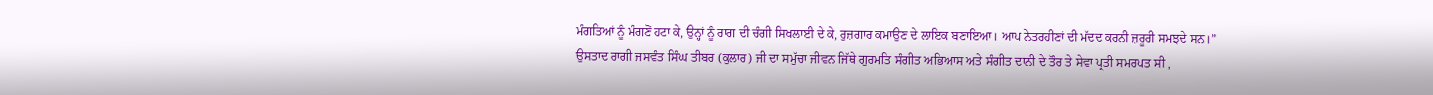ਮੰਗਤਿਆਂ ਨੂੰ ਮੰਗਣੋਂ ਹਟਾ ਕੇ, ਉਨ੍ਹਾਂ ਨੂੰ ਰਾਗ ਦੀ ਚੰਗੀ ਸਿਖਲਾਈ ਦੇ ਕੇ, ਰੁਜ਼ਗਾਰ ਕਮਾਉਣ ਦੇ ਲਾਇਕ ਬਣਾਇਆ। ਆਪ ਨੇਤਰਹੀਣਾਂ ਦੀ ਮੱਦਦ ਕਰਨੀ ਜ਼ਰੂਰੀ ਸਮਝਦੇ ਸਨ।”
ਉਸਤਾਦ ਰਾਗੀ ਜਸਵੰਤ ਸਿੰਘ ਤੀਬਰ (ਕੁਲਾਰ) ਜੀ ਦਾ ਸਮੁੱਚਾ ਜੀਵਨ ਜਿੱਥੇ ਗੁਰਮਤਿ ਸੰਗੀਤ ਅਭਿਆਸ ਅਤੇ ਸੰਗੀਤ ਦਾਨੀ ਦੇ ਤੌਰ ਤੇ ਸੇਵਾ ਪ੍ਰਤੀ ਸਮਰਪਤ ਸੀ ,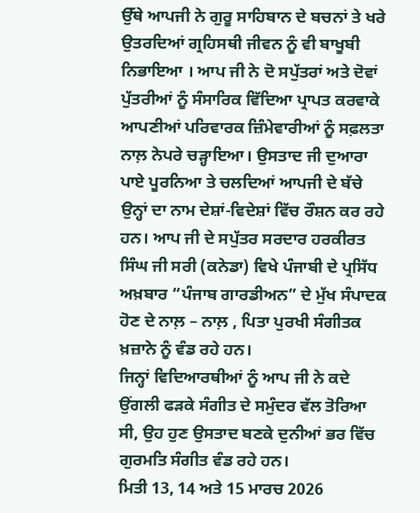ਉੱਥੇ ਆਪਜੀ ਨੇ ਗੁਰੂ ਸਾਹਿਬਾਨ ਦੇ ਬਚਨਾਂ ਤੇ ਖਰੇ ਉਤਰਦਿਆਂ ਗ੍ਰਹਿਸਥੀ ਜੀਵਨ ਨੂੰ ਵੀ ਬਾਖੂਬੀ ਨਿਭਾਇਆ । ਆਪ ਜੀ ਨੇ ਦੋ ਸਪੁੱਤਰਾਂ ਅਤੇ ਦੋਵਾਂ ਪੁੱਤਰੀਆਂ ਨੂੰ ਸੰਸਾਰਿਕ ਵਿੱਦਿਆ ਪ੍ਰਾਪਤ ਕਰਵਾਕੇ ਆਪਣੀਆਂ ਪਰਿਵਾਰਕ ਜ਼ਿੰਮੇਵਾਰੀਆਂ ਨੂੰ ਸਫ਼ਲਤਾ ਨਾਲ਼ ਨੇਪਰੇ ਚੜ੍ਹਾਇਆ। ਉਸਤਾਦ ਜੀ ਦੁਆਰਾ ਪਾਏ ਪੂਰਨਿਆ ਤੇ ਚਲਦਿਆਂ ਆਪਜੀ ਦੇ ਬੱਚੇ ਉਨ੍ਹਾਂ ਦਾ ਨਾਮ ਦੇਸ਼ਾਂ-ਵਿਦੇਸ਼ਾਂ ਵਿੱਚ ਰੌਸ਼ਨ ਕਰ ਰਹੇ ਹਨ। ਆਪ ਜੀ ਦੇ ਸਪੁੱਤਰ ਸਰਦਾਰ ਹਰਕੀਰਤ ਸਿੰਘ ਜੀ ਸਰੀ (ਕਨੇਡਾ) ਵਿਖੇ ਪੰਜਾਬੀ ਦੇ ਪ੍ਰਸਿੱਧ ਅਖ਼ਬਾਰ “ਪੰਜਾਬ ਗਾਰਡੀਅਨ” ਦੇ ਮੁੱਖ ਸੰਪਾਦਕ ਹੋਣ ਦੇ ਨਾਲ਼ – ਨਾਲ਼ , ਪਿਤਾ ਪੁਰਖੀ ਸੰਗੀਤਕ ਖ਼ਜ਼ਾਨੇ ਨੂੰ ਵੰਡ ਰਹੇ ਹਨ।
ਜਿਨ੍ਹਾਂ ਵਿਦਿਆਰਥੀਆਂ ਨੂੰ ਆਪ ਜੀ ਨੇ ਕਦੇ ਉਂਗਲੀ ਫੜਕੇ ਸੰਗੀਤ ਦੇ ਸਮੁੰਦਰ ਵੱਲ ਤੋਰਿਆ ਸੀ, ਉਹ ਹੁਣ ਉਸਤਾਦ ਬਣਕੇ ਦੁਨੀਆਂ ਭਰ ਵਿੱਚ ਗੁਰਮਤਿ ਸੰਗੀਤ ਵੰਡ ਰਹੇ ਹਨ।
ਮਿਤੀ 13, 14 ਅਤੇ 15 ਮਾਰਚ 2026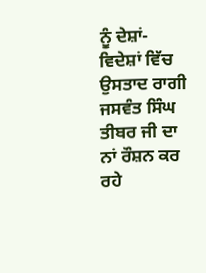ਨੂੰ ਦੇਸ਼ਾਂ-ਵਿਦੇਸ਼ਾਂ ਵਿੱਚ ਉਸਤਾਦ ਰਾਗੀ ਜਸਵੰਤ ਸਿੰਘ ਤੀਬਰ ਜੀ ਦਾ ਨਾਂ ਰੌਸ਼ਨ ਕਰ ਰਹੇ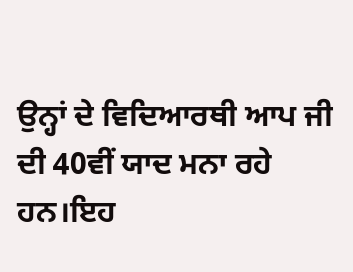ਉਨ੍ਹਾਂ ਦੇ ਵਿਦਿਆਰਥੀ ਆਪ ਜੀ ਦੀ 40ਵੀਂ ਯਾਦ ਮਨਾ ਰਹੇ ਹਨ।ਇਹ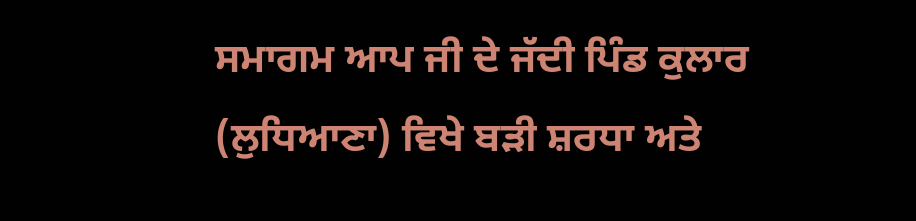ਸਮਾਗਮ ਆਪ ਜੀ ਦੇ ਜੱਦੀ ਪਿੰਡ ਕੁਲਾਰ (ਲੁਧਿਆਣਾ) ਵਿਖੇ ਬੜੀ ਸ਼ਰਧਾ ਅਤੇ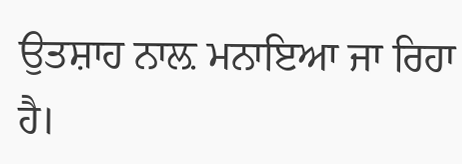ਉਤਸ਼ਾਹ ਨਾਲ਼ ਮਨਾਇਆ ਜਾ ਰਿਹਾ ਹੈ।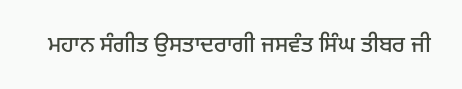ਮਹਾਨ ਸੰਗੀਤ ਉਸਤਾਦਰਾਗੀ ਜਸਵੰਤ ਸਿੰਘ ਤੀਬਰ ਜੀ